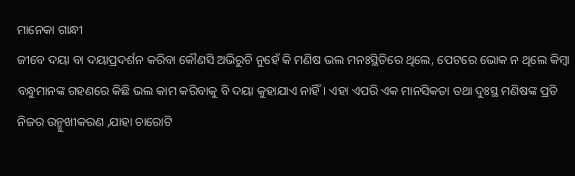ମାନେକା ଗାନ୍ଧୀ
ଜୀବେ ଦୟା ବା ଦୟାପ୍ରଦର୍ଶନ କରିବା କୌଣସି ଅଭିରୁଚି ନୁହେଁ କି ମଣିଷ ଭଲ ମନଃସ୍ଥିତିରେ ଥିଲେ, ପେଟରେ ଭୋକ ନ ଥିଲେ କିମ୍ବା ବନ୍ଧୁମାନଙ୍କ ଗହଣରେ କିଛି ଭଲ କାମ କରିବାକୁ ବି ଦୟା କୁହାଯାଏ ନାହିଁ। ଏହା ଏପରି ଏକ ମାନସିକତା ତଥା ଦୁଃସ୍ଥ ମଣିଷଙ୍କ ପ୍ରତି ନିଜର ଉନ୍ମୁଖୀକରଣ ,ଯାହା ଚାରୋଟି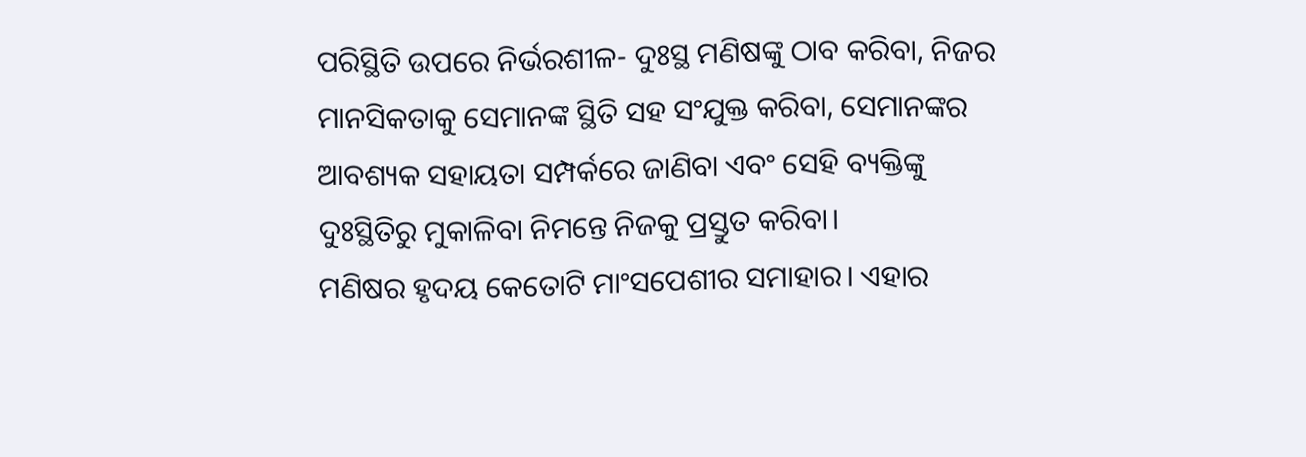ପରିସ୍ଥିତି ଉପରେ ନିର୍ଭରଶୀଳ- ଦୁଃସ୍ଥ ମଣିଷଙ୍କୁ ଠାବ କରିବା, ନିଜର ମାନସିକତାକୁ ସେମାନଙ୍କ ସ୍ଥିତି ସହ ସଂଯୁକ୍ତ କରିବା, ସେମାନଙ୍କର ଆବଶ୍ୟକ ସହାୟତା ସମ୍ପର୍କରେ ଜାଣିବା ଏବଂ ସେହି ବ୍ୟକ୍ତିଙ୍କୁ ଦୁଃସ୍ଥିତିରୁ ମୁକାଳିବା ନିମନ୍ତେ ନିଜକୁ ପ୍ରସ୍ତୁତ କରିବା।
ମଣିଷର ହୃଦୟ କେତୋଟି ମାଂସପେଶୀର ସମାହାର। ଏହାର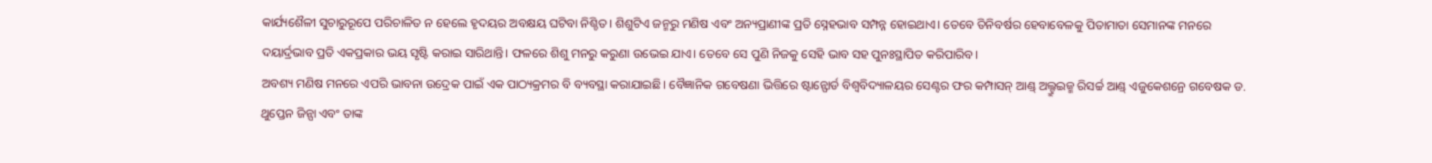କାର୍ଯ୍ୟଶୈଳୀ ସୁଚାରୁରୂପେ ପରିଚାଳିତ ନ ହେଲେ ହୃଦୟର ଅବକ୍ଷୟ ଘଟିବା ନିଶ୍ଚିତ। ଶିଶୁଟିଏ ଜନ୍ମରୁ ମଣିଷ ଏବଂ ଅନ୍ୟପ୍ରାଣୀଙ୍କ ପ୍ରତି ସ୍ନେହଭାବ ସମ୍ପନ୍ନ ହୋଇଥାଏ। ତେବେ ତିନିବର୍ଷର ହେବାବେଳକୁ ପିତାମାତା ସେମାନଙ୍କ ମନରେ ଦୟାର୍ଦ୍ରଭାବ ପ୍ରତି ଏକପ୍ରକାର ଭୟ ସୃଷ୍ଟି କରାଇ ସାରିଥାନ୍ତି। ଫଳରେ ଶିଶୁ ମନରୁ କରୁଣା ଉଭେଇ ଯାଏ। ତେବେ ସେ ପୁଣି ନିଜକୁ ସେହି ଭାବ ସହ ପୁନଃସ୍ଥାପିତ କରିପାରିବ।
ଅବଶ୍ୟ ମଣିଷ ମନରେ ଏପରି ଭାବନା ଉଦ୍ରେକ ପାଇଁ ଏକ ପାଠ୍ୟକ୍ରମର ବି ବ୍ୟବସ୍ଥା କରାଯାଇଛି। ବୈଜ୍ଞାନିକ ଗବେଷଣା ଭିତ୍ତିରେ ଷ୍ଟାନ୍ଫୋର୍ଡ ବିଶ୍ୱବିଦ୍ୟାଳୟର ସେଣ୍ଟର ଫର କମ୍ପାସନ୍ ଆଣ୍ଡ୍ ଅଲ୍ଟ୍ରୁଇଜ୍ମ ରିସର୍ଚ୍ଚ ଆଣ୍ଡ୍ ଏଜୁକେଶନ୍ରେ ଗବେଷକ ଡ. ଥୁପ୍ତେନ ଜିନ୍ପା ଏବଂ ତାଙ୍କ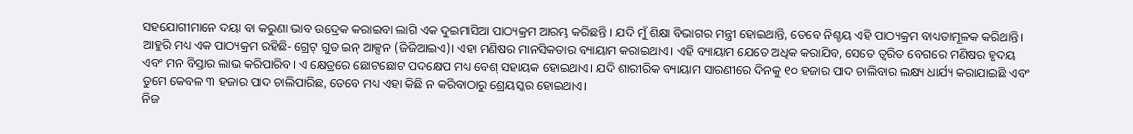ସହଯୋଗୀମାନେ ଦୟା ବା କରୁଣା ଭାବ ଉଦ୍ରେକ କରାଇବା ଲାଗି ଏକ ଦୁଇମାସିଆ ପାଠ୍ୟକ୍ରମ ଆରମ୍ଭ କରିଛନ୍ତି । ଯଦି ମୁଁ ଶିକ୍ଷା ବିଭାଗର ମନ୍ତ୍ରୀ ହୋଇଥାନ୍ତି, ତେବେ ନିଶ୍ଚୟ ଏହି ପାଠ୍ୟକ୍ରମ ବାଧ୍ୟତାମୂଳକ କରିଥାନ୍ତି। ଆହୁରି ମଧ୍ୟ ଏକ ପାଠ୍ୟକ୍ରମ ରହିଛି- ଗ୍ରେଟ୍ ଗୁଡ ଇନ୍ ଆକ୍ସନ (ଜିଜିଆଇଏ)। ଏହା ମଣିଷର ମାନସିକତାର ବ୍ୟାୟାମ କରାଇଥାଏ। ଏହି ବ୍ୟାୟାମ ଯେତେ ଅଧିକ କରାଯିବ, ସେତେ ତ୍ୱରିତ ବେଗରେ ମଣିଷର ହୃଦୟ ଏବଂ ମନ ବିସ୍ତାର ଲାଭ କରିପାରିବ। ଏ କ୍ଷେତ୍ରରେ ଛୋଟଛୋଟ ପଦକ୍ଷେପ ମଧ୍ୟ ବେଶ୍ ସହାୟକ ହୋଇଥାଏ। ଯଦି ଶାରୀରିକ ବ୍ୟାୟାମ ସାରଣୀରେ ଦିନକୁ ୧୦ ହଜାର ପାଦ ଚାଲିବାର ଲକ୍ଷ୍ୟ ଧାର୍ଯ୍ୟ କରାଯାଇଛି ଏବଂ ତୁମେ କେବଳ ୩ ହଜାର ପାଦ ଚାଲିପାରିଛ, ତେବେ ମଧ୍ୟ ଏହା କିଛି ନ କରିବାଠାରୁ ଶ୍ରେୟସ୍କର ହୋଇଥାଏ।
ନିଜ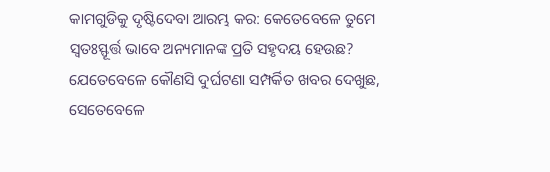କାମଗୁଡିକୁ ଦୃଷ୍ଟିଦେବା ଆରମ୍ଭ କର: କେତେବେଳେ ତୁମେ ସ୍ବତଃସ୍ଫୂର୍ତ୍ତ ଭାବେ ଅନ୍ୟମାନଙ୍କ ପ୍ରତି ସହୃଦୟ ହେଉଛ? ଯେତେବେଳେ କୌଣସି ଦୁର୍ଘଟଣା ସମ୍ପର୍କିତ ଖବର ଦେଖୁଛ, ସେତେବେଳେ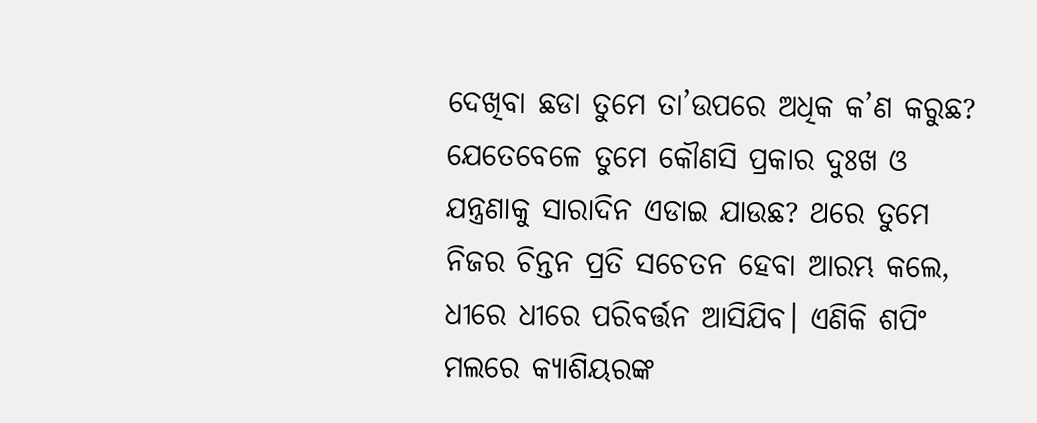ଦେଖିବା ଛଡା ତୁମେ ତା’ଉପରେ ଅଧିକ କ’ଣ କରୁଛ? ଯେତେବେଳେ ତୁମେ କୌଣସି ପ୍ରକାର ଦୁଃଖ ଓ ଯନ୍ତ୍ରଣାକୁ ସାରାଦିନ ଏଡାଇ ଯାଉଛ? ଥରେ ତୁମେ ନିଜର ଚିନ୍ତନ ପ୍ରତି ସଚେତନ ହେବା ଆରମ୍ଭ କଲେ, ଧୀରେ ଧୀରେ ପରିବର୍ତ୍ତନ ଆସିଯିବ। ଏଣିକି ଶପିଂ ମଲରେ କ୍ୟାଶିୟରଙ୍କ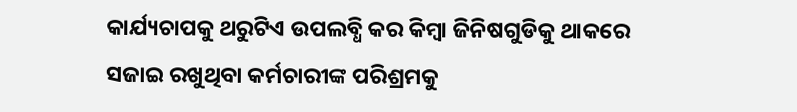କାର୍ଯ୍ୟଚାପକୁ ଥରୁଟିଏ ଉପଲବ୍ଧି କର କିମ୍ବା ଜିନିଷଗୁଡିକୁ ଥାକରେ ସଜାଇ ରଖୁଥିବା କର୍ମଚାରୀଙ୍କ ପରିଶ୍ରମକୁ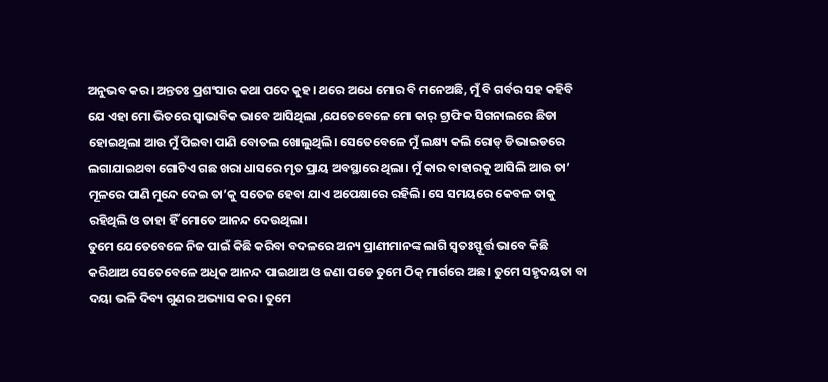ଅନୁଭବ କର। ଅନ୍ତତଃ ପ୍ରଶଂସାର କଥା ପଦେ କୁହ। ଥରେ ଅଧେ ମୋର ବି ମନେଅଛି, ମୁଁ ବି ଗର୍ବର ସହ କହିବି ଯେ ଏହା ମୋ ଭିତରେ ସ୍ବାଭାବିକ ଭାବେ ଆସିଥିଲା ,ଯେତେବେଳେ ମୋ କାର୍ ଟ୍ରାଫିକ ସିଗନାଲରେ ଛିଡା ହୋଇଥିଲା ଆଉ ମୁଁ ପିଇବା ପାଣି ବୋତଲ ଖୋଲୁଥିଲି। ସେତେବେଳେ ମୁଁ ଲକ୍ଷ୍ୟ କଲି ରୋଡ୍ ଡିଭାଇଡରେ ଲଗାଯାଇଥବା ଗୋଟିଏ ଗଛ ଖରା ଧାସରେ ମୃତ ପ୍ରାୟ ଅବସ୍ଥାରେ ଥିଲା। ମୁଁ କାର ବାହାରକୁ ଆସିଲି ଆଉ ତା’ ମୂଳରେ ପାଣି ମୁନ୍ଦେ ଦେଇ ତା’କୁ ସତେଜ ହେବା ଯାଏ ଅପେକ୍ଷାରେ ରହିଲି। ସେ ସମୟରେ କେବଳ ତାକୁ ରହିଥିଲି ଓ ତାହା ହିଁ ମୋତେ ଆନନ୍ଦ ଦେଉଥିଲା।
ତୁମେ ଯେତେବେଳେ ନିଜ ପାଇଁ କିଛି କରିବା ବଦଳରେ ଅନ୍ୟ ପ୍ରାଣୀମାନଙ୍କ ଲାଗି ସ୍ବତଃସ୍ଫୂର୍ତ୍ତ ଭାବେ କିଛି କରିଥାଅ ସେତେବେଳେ ଅଧିକ ଆନନ୍ଦ ପାଇଥାଅ ଓ ଜଣା ପଡେ ତୁମେ ଠିକ୍ ମାର୍ଗରେ ଅଛ। ତୁମେ ସହୃଦୟତା ବା ଦୟା ଭଳି ଦିବ୍ୟ ଗୁଣର ଅଭ୍ୟାସ କର। ତୁମେ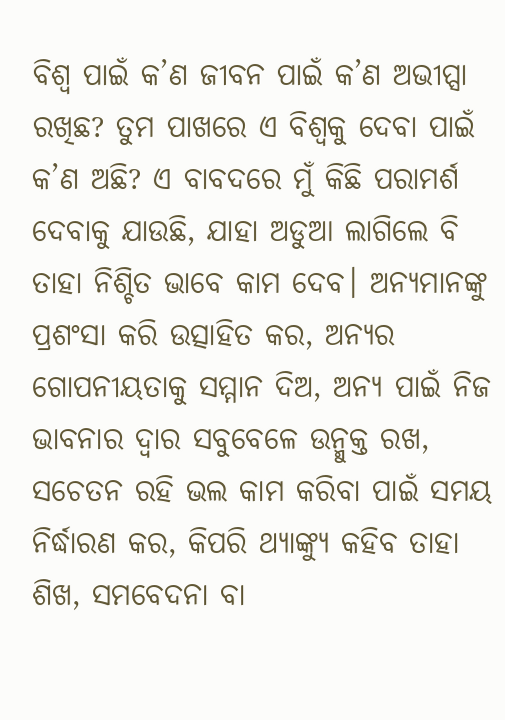ବିଶ୍ୱ ପାଇଁ କ’ଣ ଜୀବନ ପାଇଁ କ’ଣ ଅଭୀପ୍ସା ରଖିଛ? ତୁମ ପାଖରେ ଏ ବିଶ୍ୱକୁ ଦେବା ପାଇଁ କ’ଣ ଅଛି? ଏ ବାବଦରେ ମୁଁ କିଛି ପରାମର୍ଶ ଦେବାକୁ ଯାଉଛି, ଯାହା ଅଡୁଆ ଲାଗିଲେ ବି ତାହା ନିଶ୍ଚିତ ଭାବେ କାମ ଦେବ। ଅନ୍ୟମାନଙ୍କୁ ପ୍ରଶଂସା କରି ଉତ୍ସାହିତ କର, ଅନ୍ୟର ଗୋପନୀୟତାକୁ ସମ୍ମାନ ଦିଅ, ଅନ୍ୟ ପାଇଁ ନିଜ ଭାବନାର ଦ୍ୱାର ସବୁବେଳେ ଉନ୍ମୁକ୍ତ ରଖ, ସଚେତନ ରହି ଭଲ କାମ କରିବା ପାଇଁ ସମୟ ନିର୍ଦ୍ଧାରଣ କର, କିପରି ଥ୍ୟାଙ୍କ୍ୟୁ କହିବ ତାହା ଶିଖ, ସମବେଦନା ବା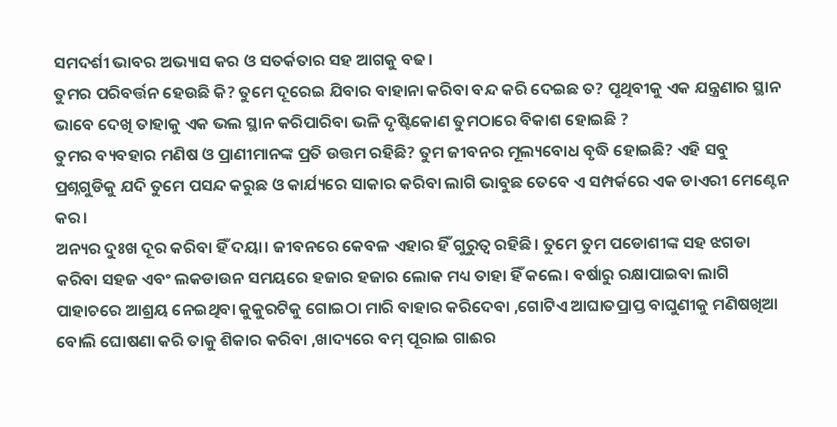ସମଦର୍ଶୀ ଭାବର ଅଭ୍ୟାସ କର ଓ ସତର୍କତାର ସହ ଆଗକୁ ବଢ।
ତୁମର ପରିବର୍ତ୍ତନ ହେଉଛି କି? ତୁମେ ଦୂରେଇ ଯିବାର ବାହାନା କରିବା ବନ୍ଦ କରି ଦେଇଛ ତ? ପୃଥିବୀକୁ ଏକ ଯନ୍ତ୍ରଣାର ସ୍ଥାନ ଭାବେ ଦେଖି ତାହାକୁ ଏକ ଭଲ ସ୍ଥାନ କରିପାରିବା ଭଳି ଦୃଷ୍ଟିକୋଣ ତୁମଠାରେ ବିକାଶ ହୋଇଛି ?
ତୁମର ବ୍ୟବହାର ମଣିଷ ଓ ପ୍ରାଣୀମାନଙ୍କ ପ୍ରତି ଉତ୍ତମ ରହିଛି? ତୁମ ଜୀବନର ମୂଲ୍ୟବୋଧ ବୃଦ୍ଧି ହୋଇଛି? ଏହି ସବୁ ପ୍ରଶ୍ନଗୁଡିକୁ ଯଦି ତୁମେ ପସନ୍ଦ କରୁଛ ଓ କାର୍ଯ୍ୟରେ ସାକାର କରିବା ଲାଗି ଭାବୁଛ ତେବେ ଏ ସମ୍ପର୍କରେ ଏକ ଡାଏରୀ ମେଣ୍ଟେନ କର।
ଅନ୍ୟର ଦୁଃଖ ଦୂର କରିବା ହିଁ ଦୟା। ଜୀବନରେ କେବଳ ଏହାର ହିଁ ଗୁରୁତ୍ୱ ରହିଛି। ତୁମେ ତୁମ ପଡୋଶୀଙ୍କ ସହ ଝଗଡା କରିବା ସହଜ ଏବଂ ଲକଡାଉନ ସମୟରେ ହଜାର ହଜାର ଲୋକ ମଧ୍ୟ ତାହା ହିଁ କଲେ। ବର୍ଷାରୁ ରକ୍ଷାପାଇବା ଲାଗି ପାହାଚରେ ଆଶ୍ରୟ ନେଇଥିବା କୁକୁରଟିକୁ ଗୋଇଠା ମାରି ବାହାର କରିଦେବା ,ଗୋଟିଏ ଆଘାତପ୍ରାପ୍ତ ବାଘୁଣୀକୁ ମଣିଷଖିଆ ବୋଲି ଘୋଷଣା କରି ତାକୁ ଶିକାର କରିବା ,ଖାଦ୍ୟରେ ବମ୍ ପୂରାଇ ଗାଈର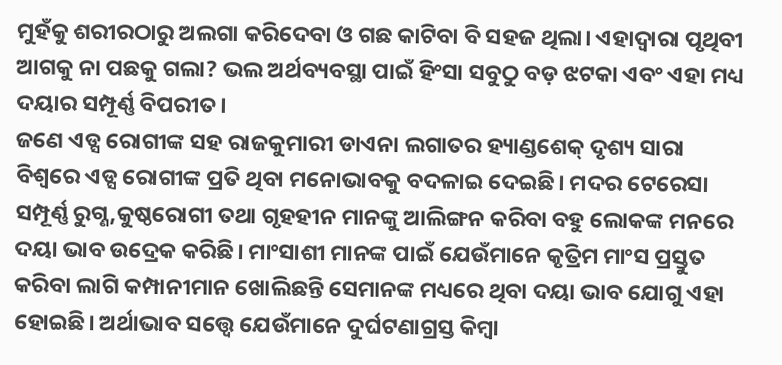ମୁହଁକୁ ଶରୀରଠାରୁ ଅଲଗା କରିଦେବା ଓ ଗଛ କାଟିବା ବି ସହଜ ଥିଲା। ଏହାଦ୍ୱାରା ପୃଥିବୀ ଆଗକୁ ନା ପଛକୁ ଗଲା? ଭଲ ଅର୍ଥବ୍ୟବସ୍ଥା ପାଇଁ ହିଂସା ସବୁଠୁ ବଡ଼ ଝଟକା ଏବଂ ଏହା ମଧ୍ୟ ଦୟାର ସମ୍ପୂର୍ଣ୍ଣ ବିପରୀତ।
ଜଣେ ଏଡ୍ସ ରୋଗୀଙ୍କ ସହ ରାଜକୁମାରୀ ଡାଏନା ଲଗାତର ହ୍ୟାଣ୍ଡଶେକ୍ ଦୃଶ୍ୟ ସାରା ବିଶ୍ୱରେ ଏଡ୍ସ ରୋଗୀଙ୍କ ପ୍ରତି ଥିବା ମନୋଭାବକୁ ବଦଳାଇ ଦେଇଛି। ମଦର ଟେରେସା ସମ୍ପୂର୍ଣ୍ଣ ରୁଗ୍ଣ,କୁଷ୍ଠରୋଗୀ ତଥା ଗୃହହୀନ ମାନଙ୍କୁ ଆଲିଙ୍ଗନ କରିବା ବହୁ ଲୋକଙ୍କ ମନରେ ଦୟା ଭାବ ଉଦ୍ରେକ କରିଛି। ମାଂସାଶୀ ମାନଙ୍କ ପାଇଁ ଯେଉଁମାନେ କୃତ୍ରିମ ମାଂସ ପ୍ରସ୍ତୁତ କରିବା ଲାଗି କମ୍ପାନୀମାନ ଖୋଲିଛନ୍ତି ସେମାନଙ୍କ ମଧ୍ୟରେ ଥିବା ଦୟା ଭାବ ଯୋଗୁ ଏହା ହୋଇଛି। ଅର୍ଥାଭାବ ସତ୍ତ୍ୱେ ଯେଉଁମାନେ ଦୁର୍ଘଟଣାଗ୍ରସ୍ତ କିମ୍ବା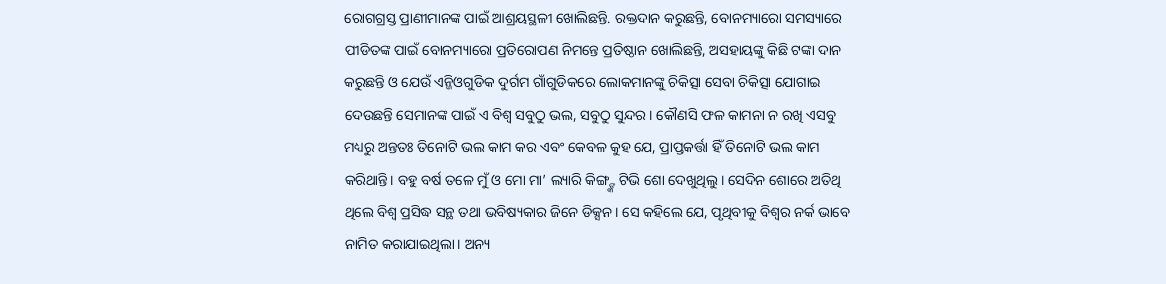ରୋଗଗ୍ରସ୍ତ ପ୍ରାଣୀମାନଙ୍କ ପାଇଁ ଆଶ୍ରୟସ୍ଥଳୀ ଖୋଲିଛନ୍ତି. ରକ୍ତଦାନ କରୁଛନ୍ତି, ବୋନମ୍ୟାରୋ ସମସ୍ୟାରେ ପୀଡିତଙ୍କ ପାଇଁ ବୋନମ୍ୟାରୋ ପ୍ରତିରୋପଣ ନିମନ୍ତେ ପ୍ରତିଷ୍ଠାନ ଖୋଲିଛନ୍ତି, ଅସହାୟଙ୍କୁ କିଛି ଟଙ୍କା ଦାନ କରୁଛନ୍ତି ଓ ଯେଉଁ ଏନ୍ଜିଓଗୁଡିକ ଦୁର୍ଗମ ଗାଁଗୁଡିକରେ ଲୋକମାନଙ୍କୁ ଚିକିତ୍ସା ସେବା ଚିକିତ୍ସା ଯୋଗାଇ ଦେଉଛନ୍ତି ସେମାନଙ୍କ ପାଇଁ ଏ ବିଶ୍ୱ ସବୁଠୁ ଭଲ, ସବୁଠୁ ସୁନ୍ଦର। କୌଣସି ଫଳ କାମନା ନ ରଖି ଏସବୁ ମଧ୍ୟରୁ ଅନ୍ତତଃ ତିନୋଟି ଭଲ କାମ କର ଏବଂ କେବଳ କୁହ ଯେ, ପ୍ରାପ୍ତକର୍ତ୍ତା ହିଁ ତିନୋଟି ଭଲ କାମ କରିଥାନ୍ତି। ବହୁ ବର୍ଷ ତଳେ ମୁଁ ଓ ମୋ ମା’ ଲ୍ୟାରି କିଙ୍ଗ୍ଙ୍କ ଟିଭି ଶୋ ଦେଖୁଥିଲୁ। ସେଦିନ ଶୋରେ ଅତିଥି ଥିଲେ ବିଶ୍ୱ ପ୍ରସିଦ୍ଧ ସନ୍ଥ ତଥା ଭବିଷ୍ୟକାର ଜିନେ ଡିକ୍ସନ। ସେ କହିଲେ ଯେ, ପୃଥିବୀକୁ ବିଶ୍ୱର ନର୍କ ଭାବେ ନାମିତ କରାଯାଇଥିଲା। ଅନ୍ୟ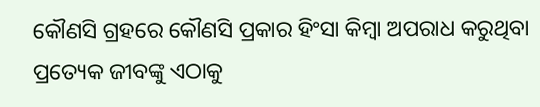କୌଣସି ଗ୍ରହରେ କୌଣସି ପ୍ରକାର ହିଂସା କିମ୍ବା ଅପରାଧ କରୁଥିବା ପ୍ରତ୍ୟେକ ଜୀବଙ୍କୁ ଏଠାକୁ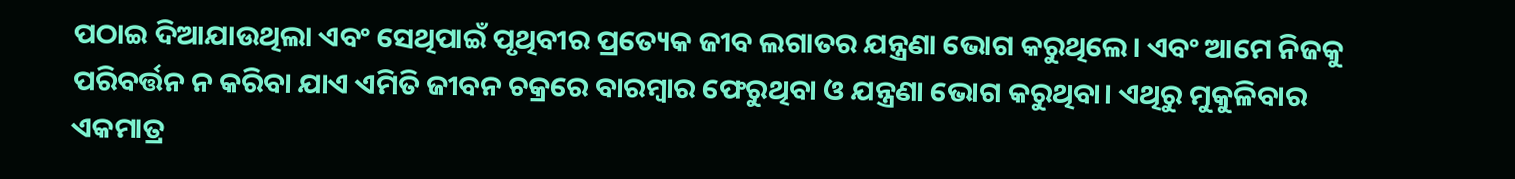ପଠାଇ ଦିଆଯାଉଥିଲା ଏବଂ ସେଥିପାଇଁ ପୃଥିବୀର ପ୍ରତ୍ୟେକ ଜୀବ ଲଗାତର ଯନ୍ତ୍ରଣା ଭୋଗ କରୁଥିଲେ। ଏବଂ ଆମେ ନିଜକୁ ପରିବର୍ତ୍ତନ ନ କରିବା ଯାଏ ଏମିତି ଜୀବନ ଚକ୍ରରେ ବାରମ୍ବାର ଫେରୁଥିବା ଓ ଯନ୍ତ୍ରଣା ଭୋଗ କରୁଥିବା। ଏଥିରୁ ମୁକୁଳିବାର ଏକମାତ୍ର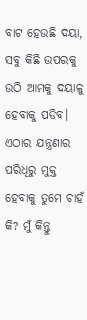ବାଟ ହେଉଛି ଦୟା, ସବୁ କିଛି ଉପରକୁ ଉଠି ଆମକୁ ଦୟାଳୁ ହେବାକୁ ପଡିବ। ଏଠାର ଯନ୍ତ୍ରଣାର ପରିଧିରୁ ମୁକ୍ତ ହେବାକୁ ତୁମେ ଚାହଁ କି? ମୁଁ କିନ୍ତୁ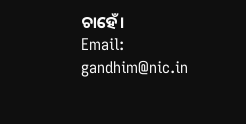ଚାହେଁ।
Email: gandhim@nic.in